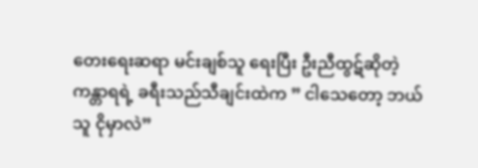တေးရေးဆရာ မင်းချစ်သူ ရေးပြီး ဦးညီထွဋ်ဆိုတဲ့ ကန္တာရရဲ့ ခရီးသည်သီချင်းထဲက ” ငါသေတော့ ဘယ်သူ ငိုမှာလဲ”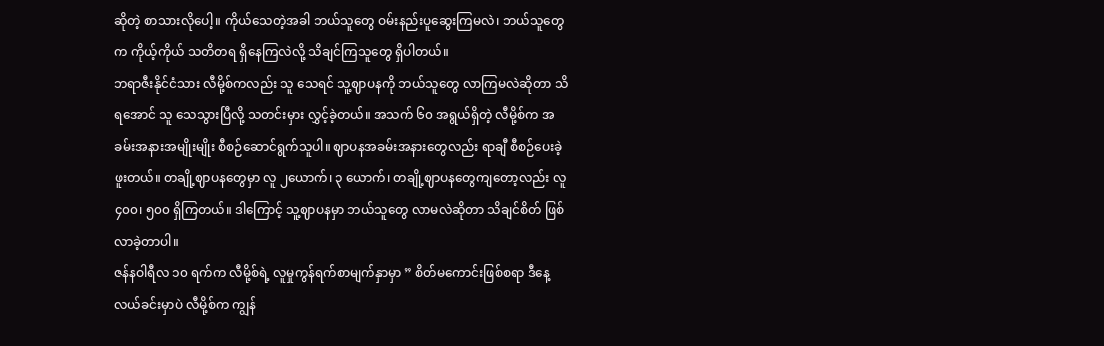ဆိုတဲ့ စာသားလိုပေါ့။ ကိုယ်သေတဲ့အခါ ဘယ်သူတွေ ဝမ်းနည်းပူဆွေးကြမလဲ၊ ဘယ်သူတွေက ကိုယ့်ကိုယ် သတိတရ ရှိနေကြလဲလို့ သိချင်ကြသူတွေ ရှိပါတယ်။
ဘရာဇီးနိုင်ငံသား လီမို့စ်ကလည်း သူ သေရင် သူ့ဈာပနကို ဘယ်သူတွေ လာကြမလဲဆိုတာ သိရအောင် သူ သေသွားပြီလို့ သတင်းမှား လွှင့်ခဲ့တယ်။ အသက် ၆၀ အရွယ်ရှိတဲ့ လီမို့စ်က အခမ်းအနားအမျိုးမျိုး စီစဉ်ဆောင်ရွက်သူပါ။ ဈာပနအခမ်းအနားတွေလည်း ရာချီ စီစဉ်ပေးခဲ့ဖူးတယ်။ တချို့ဈာပနတွေမှာ လူ ၂ယောက်၊ ၃ ယောက်၊ တချို့ဈာပနတွေကျတော့လည်း လူ ၄၀၀၊ ၅၀၀ ရှိကြတယ်။ ဒါကြောင့် သူ့ဈာပနမှာ ဘယ်သူတွေ လာမလဲဆိုတာ သိချင်စိတ် ဖြစ်လာခဲ့တာပါ။
ဇန်နဝါရီလ ၁၀ ရက်က လီမို့စ်ရဲ့ လူမှုကွန်ရက်စာမျက်နှာမှာ ” စိတ်မကောင်းဖြစ်စရာ ဒီနေ့လယ်ခင်းမှာပဲ လီမို့စ်က ကျွန်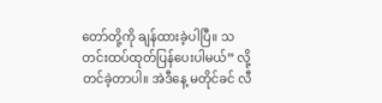တော်တို့ကို ချန်ထားခဲ့ပါပြီ။ သတင်းထပ်ထုတ်ပြန်ပေးပါမယ်” လို့ တင်ခဲ့တာပါ။ အဲဒီနေ့ မတိုင်ခင် လီ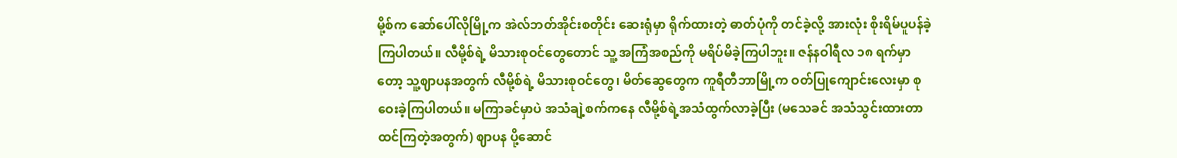မို့စ်က ဆော်ပေါ်လိုမြို့က အဲလ်ဘတ်အိုင်းစတိုင်း ဆေးရုံမှာ ရိုက်ထားတဲ့ ဓာတ်ပုံကို တင်ခဲ့လို့ အားလုံး စိုးရိမ်ပူပန်ခဲ့ကြပါတယ်။ လီမို့စ်ရဲ့ မိသားစုဝင်တွေတောင် သူ့ အကြံအစည်ကို မရိပ်မိခဲ့ကြပါဘူး။ ဇန်နဝါရီလ ၁၈ ရက်မှာတော့ သူ့ဈာပနအတွက် လီမို့စ်ရဲ့ မိသားစုဝင်တွေ၊ မိတ်ဆွေတွေက ကူရီတီဘာမြို့က ဝတ်ပြုကျောင်းလေးမှာ စုဝေးခဲ့ကြပါတယ်။ မကြာခင်မှာပဲ အသံချဲ့စက်ကနေ လီမို့စ်ရဲ့အသံထွက်လာခဲ့ပြီး (မသေခင် အသံသွင်းထားတာ ထင်ကြတဲ့အတွက်) ဈာပန ပို့ဆောင်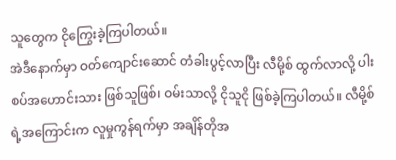သူတွေက ငိုကြွေးခဲ့ကြပါတယ်။
အဲဒီနောက်မှာ ဝတ်ကျောင်းဆောင် တံခါးပွင့်လာပြီး လီမို့စ် ထွက်လာလို့ ပါးစပ်အဟောင်းသား ဖြစ်သူဖြစ်၊ ဝမ်းသာလို့ ငိုသူငို ဖြစ်ခဲ့ကြပါတယ်။ လီမို့စ်ရဲ့အကြောင်းက လူမှုကွန်ရက်မှာ အချိန်တိုအ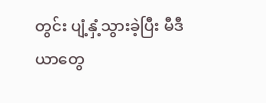တွင်း ပျံ့နှံ့သွားခဲ့ပြီး မီဒီယာတွေ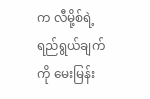က လီမို့စ်ရဲ့ ရည်ရွယ်ချက်ကို မေးမြန်း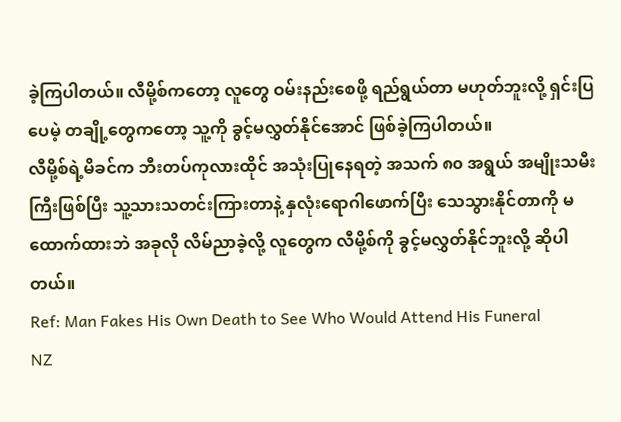ခဲ့ကြပါတယ်။ လီမို့စ်ကတော့ လူတွေ ဝမ်းနည်းစေဖို့ ရည်ရွယ်တာ မဟုတ်ဘူးလို့ ရှင်းပြပေမဲ့ တချို့တွေကတော့ သူ့ကို ခွင့်မလွှတ်နိုင်အောင် ဖြစ်ခဲ့ကြပါတယ်။
လီမို့စ်ရဲ့မိခင်က ဘီးတပ်ကုလားထိုင် အသုံးပြုနေရတဲ့ အသက် ၈၀ အရွယ် အမျိုးသမီးကြီးဖြစ်ပြီး သူ့သားသတင်းကြားတာနဲ့ နှလုံးရောဂါဖောက်ပြီး သေသွားနိုင်တာကို မထောက်ထားဘဲ အခုလို လိမ်ညာခဲ့လို့ လူတွေက လီမို့စ်ကို ခွင့်မလွှတ်နိုင်ဘူးလို့ ဆိုပါတယ်။
Ref: Man Fakes His Own Death to See Who Would Attend His Funeral
NZ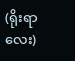(ရိုးရာလေး)